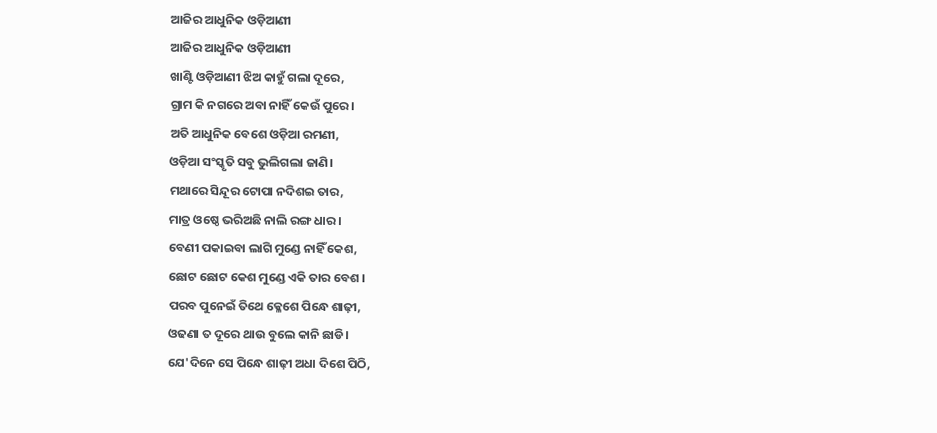ଆଜିର ଆଧୁନିକ ଓଡ଼ିଆଣୀ
ଆଜିର ଆଧୁନିକ ଓଡ଼ିଆଣୀ
ଖାଣ୍ଟି ଓଡ଼ିଆଣୀ ଝିଅ କାହୁଁ ଗଲା ଦୂରେ,
ଗ୍ରାମ କି ନଗରେ ଅବା ନାହିଁ କେଉଁ ପୁରେ।
ଅତି ଆଧୁନିକ ବେଶେ ଓଡ଼ିଆ ରମଣୀ,
ଓଡ଼ିଆ ସଂସ୍କୃତି ସବୁ ଭୁଲିଗଲା ଜାଣି।
ମଥାରେ ସିନ୍ଦୂର ଟୋପା ନଦିଶଇ ତାର,
ମାତ୍ର ଓଷ୍ଠେ ଭରିଅଛି ନାଲି ରଙ୍ଗ ଧାର।
ବେଣୀ ପକାଇବା ଲାଗି ମୁଣ୍ଡେ ନାହିଁ କେଶ,
ଛୋଟ ଛୋଟ କେଶ ମୁଣ୍ଡେ ଏକି ତାର ବେଶ ।
ପରବ ପୁନେଇଁ ତିଥେ କ୍ଳେଶେ ପିନ୍ଧେ ଶାଢ଼ୀ,
ଓଢଣା ତ ଦୂରେ ଥାଉ ବୁଲେ କାନି ଛାଡି।
ଯେ'ଦିନେ ସେ ପିନ୍ଧେ ଶାଢ଼ୀ ଅଧା ଦିଶେ ପିଠି,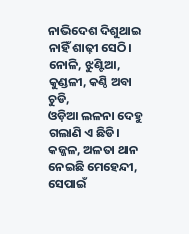ନାଭିଦେଶ ଦିଶୁଥାଇ ନାହିଁ ଶାଢ଼ୀ ସେଠି।
ନୋଳି, ଝୁଣ୍ଟିଆ, କୁଣ୍ଡଳୀ, କଣ୍ଠି ଅବା ଚୁଡି,
ଓଡ଼ିଆ ଲଳନା ଦେହୁ ଗଲାଣି ଏ ଛିଡି।
କଜ୍ଜଳ, ଅଳତା ଥାନ ନେଇଛି ମେହେନ୍ଦୀ,
ସେପାଇଁ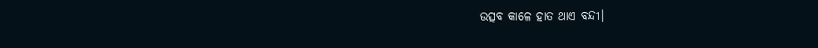ଉତ୍ସବ କାଳେ ହାତ ଥାଏ ବନ୍ଦୀ।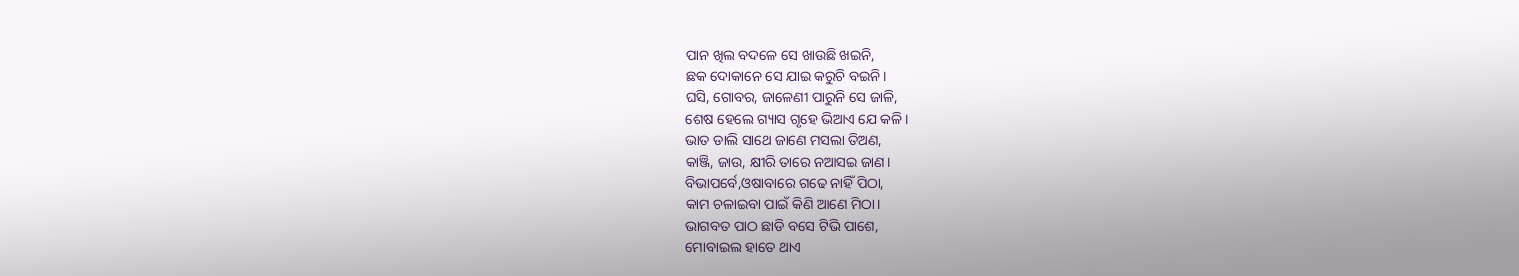ପାନ ଖିଲ ବଦଳେ ସେ ଖାଉଛି ଖଇନି,
ଛକ ଦୋକାନେ ସେ ଯାଇ କରୁଚି ବଇନି।
ଘସି, ଗୋବର, ଜାଳେଣୀ ପାରୁନି ସେ ଜାଳି,
ଶେଷ ହେଲେ ଗ୍ୟାସ ଗୃହେ ଭିଆଏ ଯେ କଳି।
ଭାତ ଡାଲି ସାଥେ ଜାଣେ ମସଲା ତିଅଣ,
କାଞ୍ଜି, ଜାଉ, କ୍ଷୀରି ତାରେ ନଆସଇ ଜାଣ।
ବିଭାପର୍ବେ,ଓଷାବାରେ ଗଢେ ନାହିଁ ପିଠା,
କାମ ଚଳାଇବା ପାଇଁ କିଣି ଆଣେ ମିଠା।
ଭାଗବତ ପାଠ ଛାଡି ବସେ ଟିଭି ପାଶେ,
ମୋବାଇଲ ହାତେ ଥାଏ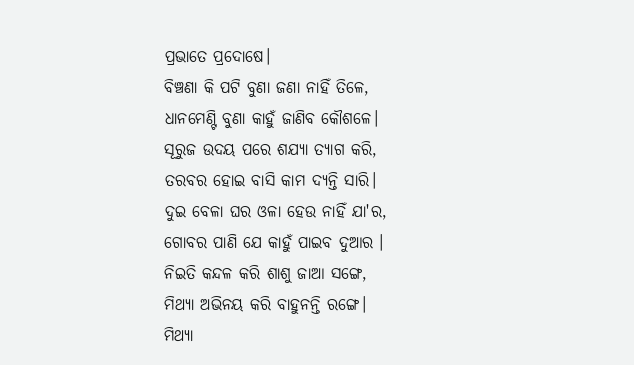ପ୍ରଭାତେ ପ୍ରଦୋଷେ।
ବିଞ୍ଚଣା କି ପଟି ବୁଣା ଜଣା ନାହିଁ ତିଳେ,
ଧାନମେଣ୍ଟି ବୁଣା କାହୁଁ ଜାଣିବ କୌଶଳେ।
ସୂରୁଜ ଉଦୟ ପରେ ଶଯ୍ୟା ତ୍ୟାଗ କରି,
ତରବର ହୋଇ ବାସି କାମ ଦ୍ୟନ୍ତି ସାରି।
ଦୁଇ ବେଳା ଘର ଓଳା ହେଉ ନାହିଁ ଯା'ର,
ଗୋବର ପାଣି ଯେ କାହୁଁ ପାଇବ ଦୁଆର ।
ନିଇତି କନ୍ଦଳ କରି ଶାଶୁ ଜାଆ ସଙ୍ଗେ,
ମିଥ୍ୟା ଅଭିନୟ କରି ବାହୁନନ୍ତି ରଙ୍ଗେ।
ମିଥ୍ୟା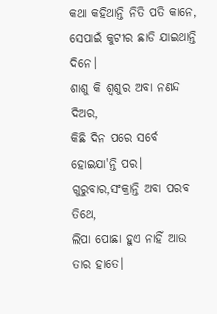କଥା କହିଥାନ୍ତି ନିତି ପତି କାନେ,
ସେପାଇଁ କୁଟୀର ଛାଡି ଯାଇଥାନ୍ତି ଦିନେ।
ଶାଶୁ କି ଶ୍ୱଶୁର ଅବା ନଣନ୍ଦ ଦିଅର,
କିଛି ଦିନ ପରେ ସର୍ବେ ହୋଇଯା'ନ୍ତି ପର।
ଗୁରୁବାର,ସଂକ୍ରାନ୍ତି ଅବା ପରବ ତିଥେ,
ଲିପା ପୋଛା ହୁଏ ନାହିଁ ଆଉ ତାର ହାତେ।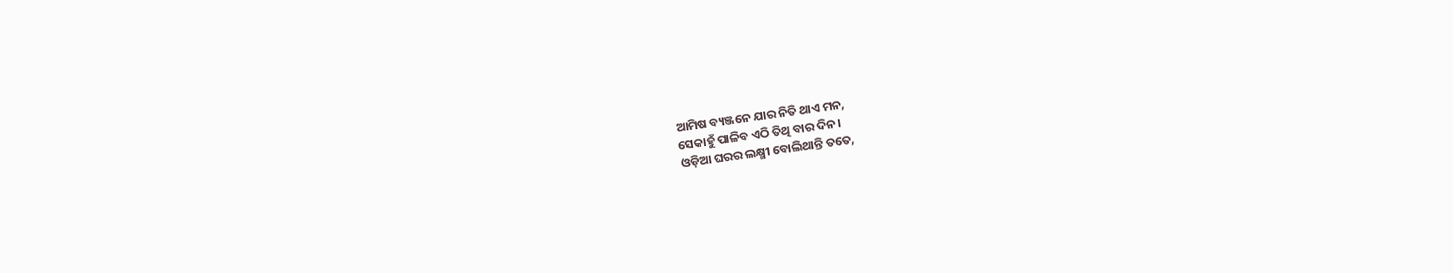ଆମିଷ ବ୍ୟଞ୍ଜନେ ଯାର ନିତି ଥାଏ ମନ,
ସେକାହୁଁ ପାଳିବ ଏଠି ତିଥି ବାର ଦିନ।
ଓଡ଼ିଆ ଘରର ଲକ୍ଷ୍ମୀ ବୋଲିଥାନ୍ତି ତତେ,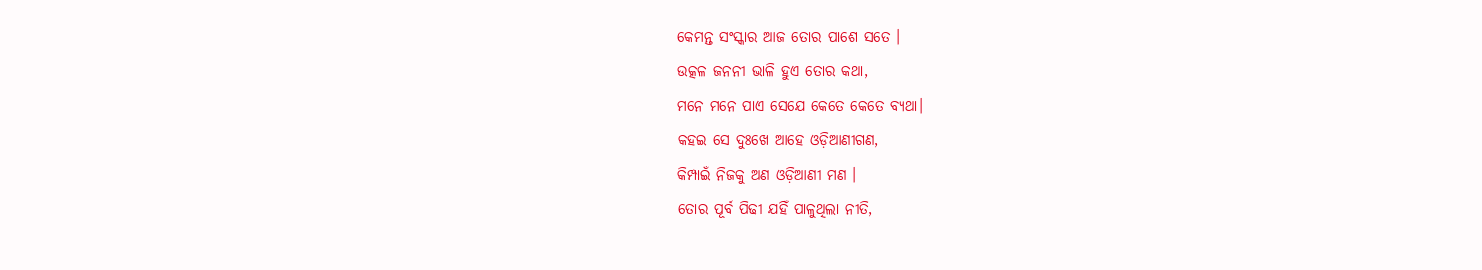କେମନ୍ତ ସଂସ୍କାର ଆଜ ତୋର ପାଶେ ସତେ ।
ଉତ୍କଳ ଜନନୀ ଭାଳି ହୁଏ ତୋର କଥା,
ମନେ ମନେ ପାଏ ସେଯେ କେତେ କେତେ ବ୍ୟଥା।
କହଇ ସେ ଦୁଃଖେ ଆହେ ଓଡ଼ିଆଣୀଗଣ,
କିମ୍ପାଇଁ ନିଜକୁ ଅଣ ଓଡ଼ିଆଣୀ ମଣ ।
ତୋର ପୂର୍ବ ପିଢୀ ଯହିଁ ପାଳୁଥିଲା ନୀତି,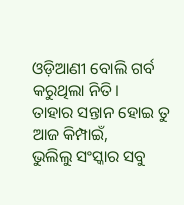ଓଡ଼ିଆଣୀ ବୋଲି ଗର୍ବ କରୁଥିଲା ନିତି।
ତାହାର ସନ୍ତାନ ହୋଇ ତୁ ଆଜ କିମ୍ପାଇଁ,
ଭୁଲିଲୁ ସଂସ୍କାର ସବୁ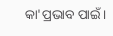କା'ପ୍ରଭାବ ପାଇଁ।